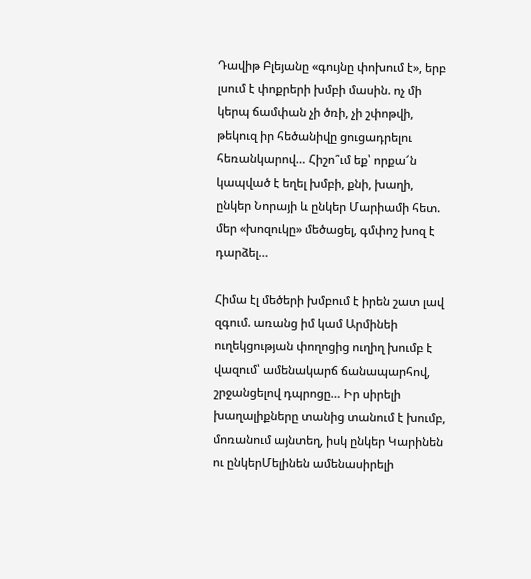Դավիթ Բլեյանը «գույնը փոխում է», երբ լսում է փոքրերի խմբի մասին. ոչ մի կերպ ճամփան չի ծռի, չի շփոթվի, թեկուզ իր հեծանիվը ցուցադրելու հեռանկարով… Հիշո՞ւմ եք՝ որքա՜ն կապված է եղել խմբի, քնի, խաղի, ընկեր Նորայի և ընկեր Մարիամի հետ. մեր «խոզուկը» մեծացել, գմփոշ խոզ է դարձել…

Հիմա էլ մեծերի խմբում է իրեն շատ լավ զգում. առանց իմ կամ Արմինեի ուղեկցության փողոցից ուղիղ խումբ է վազում՝ ամենակարճ ճանապարհով, շրջանցելով դպրոցը… Իր սիրելի խաղալիքները տանից տանում է խումբ, մոռանում այնտեղ, իսկ ընկեր Կարինեն ու ընկերՄելինեն ամենասիրելի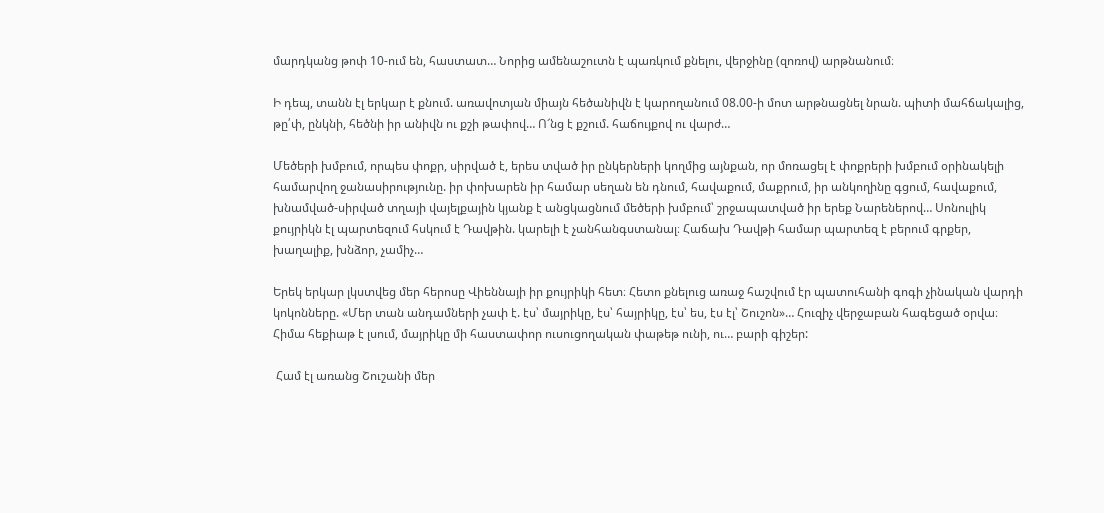մարդկանց թոփ 10-ում են, հաստատ… Նորից ամենաշուտն է պառկում քնելու, վերջինը (զոռով) արթնանում։

Ի դեպ, տանն էլ երկար է քնում. առավոտյան միայն հեծանիվն է կարողանում 08.00-ի մոտ արթնացնել նրան. պիտի մահճակալից, թը՛փ, ընկնի, հեծնի իր անիվն ու քշի թափով… Ո՜նց է քշում. հաճույքով ու վարժ…

Մեծերի խմբում, որպես փոքր, սիրված է, երես տված իր ընկերների կողմից այնքան, որ մոռացել է փոքրերի խմբում օրինակելի համարվող ջանասիրությունը. իր փոխարեն իր համար սեղան են դնում, հավաքում, մաքրում, իր անկողինը գցում, հավաքում, խնամված-սիրված տղայի վայելքային կյանք է անցկացնում մեծերի խմբում՝ շրջապատված իր երեք Նարեներով… Սոնուլիկ քույրիկն էլ պարտեզում հսկում է Դավթին. կարելի է չանհանգստանալ։ Հաճախ Դավթի համար պարտեզ է բերում գրքեր, խաղալիք, խնձոր, չամիչ…

Երեկ երկար լկստվեց մեր հերոսը Վիեննայի իր քույրիկի հետ։ Հետո քնելուց առաջ հաշվում էր պատուհանի գոգի չինական վարդի կոկոնները. «Մեր տան անդամների չափ է. էս՝ մայրիկը, էս՝ հայրիկը, էս՝ ես, էս էլ՝ Շուշոն»… Հուզիչ վերջաբան հագեցած օրվա։ Հիմա հեքիաթ է լսում, մայրիկը մի հաստափոր ուսուցողական փաթեթ ունի, ու… բարի գիշեր:

 Համ էլ առանց Շուշանի մեր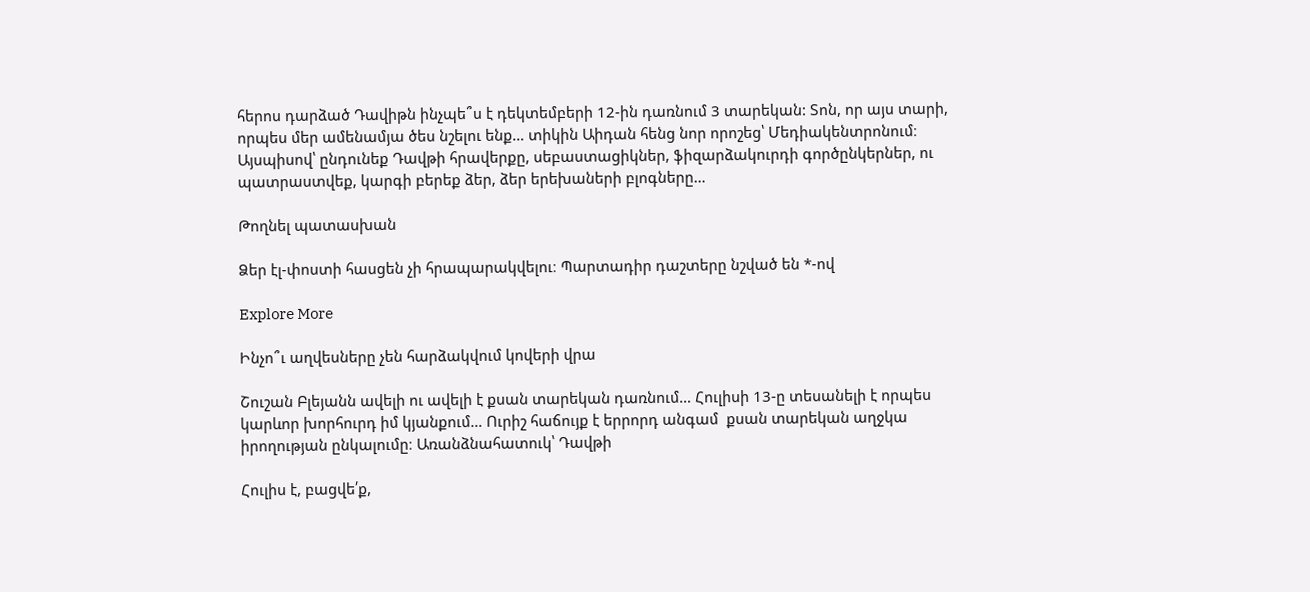հերոս դարձած Դավիթն ինչպե՞ս է դեկտեմբերի 12-ին դառնում 3 տարեկան: Տոն, որ այս տարի, որպես մեր ամենամյա ծես նշելու ենք… տիկին Աիդան հենց նոր որոշեց՝ Մեդիակենտրոնում։ Այսպիսով՝ ընդունեք Դավթի հրավերքը, սեբաստացիկներ, ֆիզարձակուրդի գործընկերներ, ու պատրաստվեք, կարգի բերեք ձեր, ձեր երեխաների բլոգները…

Թողնել պատասխան

Ձեր էլ-փոստի հասցեն չի հրապարակվելու։ Պարտադիր դաշտերը նշված են *-ով

Explore More

Ինչո՞ւ աղվեսները չեն հարձակվում կովերի վրա

Շուշան Բլեյանն ավելի ու ավելի է քսան տարեկան դառնում… Հուլիսի 13-ը տեսանելի է որպես կարևոր խորհուրդ իմ կյանքում… Ուրիշ հաճույք է երրորդ անգամ  քսան տարեկան աղջկա իրողության ընկալումը։ Առանձնահատուկ՝ Դավթի

Հուլիս է, բացվե՛ք,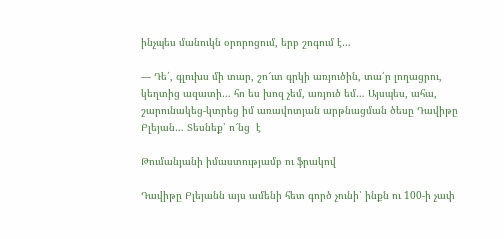ինչպես մանուկն օրորոցում, երբ շոգում է…

— Դե՛, գլուխս մի տար, շո՜ւտ գրկի առյուծին, տա՛ր լողացրու, կեղտից ազատի… հո ես խոզ չեմ, առյուծ եմ… Այսպես, ահա, շարունակեց-կտրեց իմ առավոտյան արթնացման ծեսը Դավիթը Բլեյան… Տեսնեք՝ ո՜նց  է

Թումանյանի իմաստությամբ ու ֆրակով

Դավիթը Բլեյանն այս ամենի հետ գործ չունի՝ ինքն ու 100-ի չափ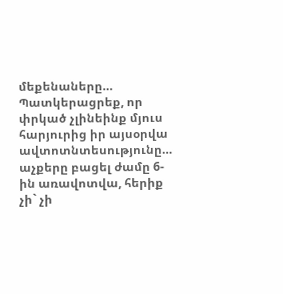մեքենաները…  Պատկերացրեք, որ փրկած չլինեինք մյուս հարյուրից իր այսօրվա ավտոտնտեսությունը… աչքերը բացել ժամը 6-ին առավոտվա, հերիք չի` չի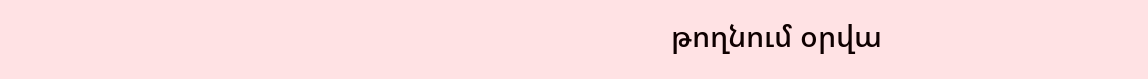թողնում օրվա